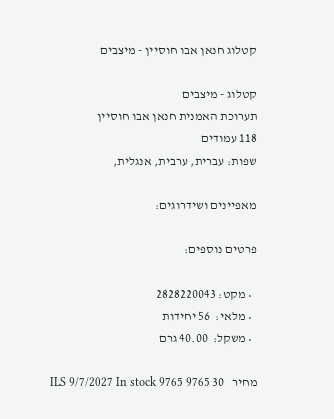קטלוג חנאן אבו חוסיין - מיצבים

קטלוג - מיצבים
תערוכת האמנית חנאן אבו חוסיין
118 עמודים
שפות: עברית, ערבית, אנגלית,

מאפיינים ושידרוגים:

פרטים נוספים:

  • מקט: 2828220043
  • מלאי:  56 יחידות
  • משקל:  40.00 גרם

מחיר   30 ILS 9/7/2027 In stock 9765 9765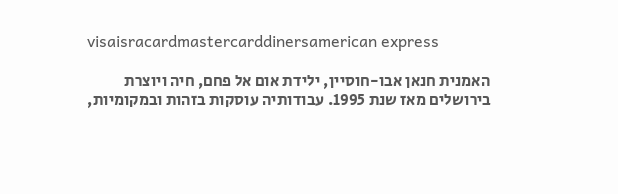visaisracardmastercarddinersamerican express

האמנית חנאן אבו-חוסיין, ילידת אום אל פחם, חיה ויוצרת בירושלים מאז שנת 1995. עבודותיה עוסקות בזהות ובמקומיות,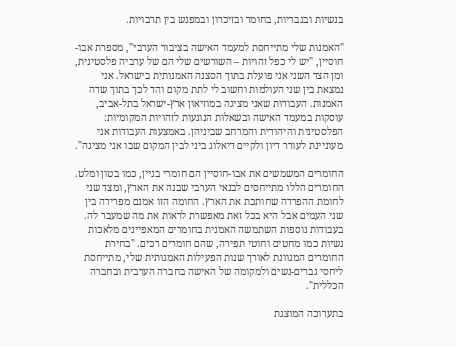בנשיות ובגבריות, בחומר ובזיכרון ובמפגש בין תרבויות.

"האמנות שלי מתייחסת למעמד האישה בציבור הערבי", מספרת אבו-חוסיין, "יש לי כפל זהויות – השורשים שלי הם של ערביה פלסטינית, ומן הצד השני אני פועלת בתוך הסצנה האמנותית בישראל. אני נמצאת בין שני העולמות וחשוב לי לתת מקום והד לכך בתוך שדה האמנות. העבודות שאני מציגה במוזיאון ארץ-ישראל בתל-אביב, עוסקות במעמד האישה ובשאלות הנוגעות לזהויות המקומיות: הפלסטינית והיהודית והמרחב שביניהן. באמצעות העבודות אני מעוניינת לעורר דיון ולקיים דיאלוג ביני לבין המקום שבו אני מציגה".

החומרים המשמשים את אבו-חוסיין הם חומרי בניין, כמו בטון ומלט. החומרים הללו מתייחסים לבנאי הערבי שבנה את הארץ, ומצד שני לחומת ההפרדה שחותכת את הארץ. החומה הזו אמנם מפרידה בין שני העמים אבל היא בכל זאת מאפשרת לראות את מה שמעבר לה. בעבודות נוספות השתמשה האמנית בחומרים המאפיינים מלאכות נשיות כמו מחטים וחוטי תפירה, שהם חומרים רכים. "בחירת החומרים המגוונת לאורך שנות הפעילות האמנותית שלי, מתייחסת ליחסי גברים-נשים ולמקומה של האישה בחברה הערבית ובחברה הכללית".

בתערוכה המוצגת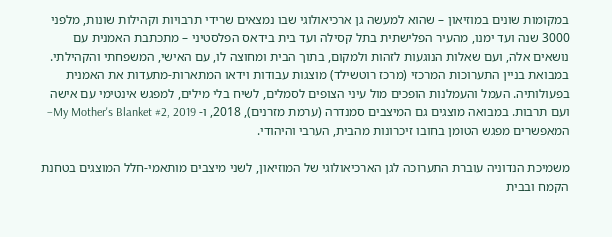במקומות שונים במוזיאון – שהוא למעשה גן ארכיאולוגי שבו נמצאים שרידי תרבויות וקהילות שונות, מלפני 3000 שנה ועד ימנו, מהעיר הפלישתית בתל קסילה ועד בית בידאס הפלסטיני – מתכתבת האמנית עם נושאים אלה, ועם שאלות הנוגעות לזהות ולמקום, בתוך הבית ומחוצה לו, עם האישי, המשפחתי והקהילתי. במבואת בניין התערוכות המרכזי (מרכז רוטשילד) מוצגות עבודות וידאו המתארות-מתעדות את האמנית בפעולותיה. העמל והעמלנות הופכים מול עיני הצופים לסמלים, לשיח בלי מילים, למפגש אינטימי עם אישה ועם תרבות. במבואה מוצגים גם המיצבים סמנדרה (ערמת מזרנים), 2018, ו- My Mother's Blanket #2, 2019– המאפשרים מפגש הטומן בחובו זיכרונות מהבית, הערבי והיהודי.

משמיכת הנדוניה עוברת התערוכה לגן הארכיאולוגי של המוזיאון, לשני מיצבים מותאמי-חלל המוצגים בטחנת הקמח ובבית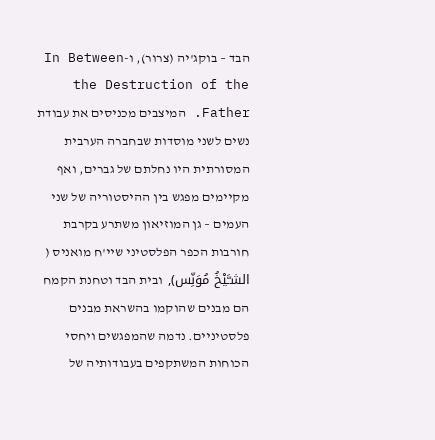הבד – בוקג'יה (צרור), ו-In Between the Destruction of the Father. המיצבים מכניסים את עבודת נשים לשני מוסדות שבחברה הערבית המסורתית היו נחלתם של גברים, ואף מקיימים מפגש בין ההיסטוריה של שני העמים – גן המוזיאון משתרע בקרבת חורבות הכפר הפלסטיני שיי'ח מואניס ( الشـَّيْخُ مُوَنِّس), ובית הבד וטחנת הקמח הם מבנים שהוקמו בהשראת מבנים פלסטיניים. נדמה שהמפגשים ויחסי הכוחות המשתקפים בעבודותיה של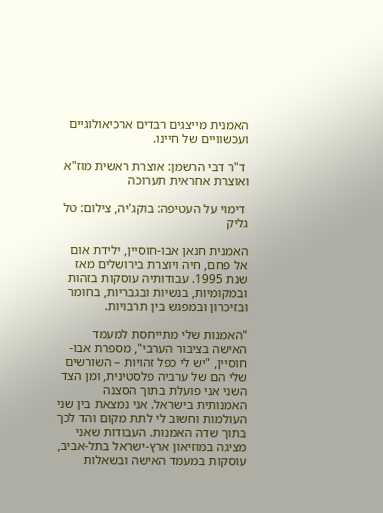האמנית מייצגים רבדים ארכיאולוגיים ועכשוויים של חיינו.

 ד"ר דבי הרשמן: אוצרת ראשית מוז"א ואוצרת אחראית תערוכה

 דימוי על העטיפה: בוקג'יה, צילום: טל גליק

האמנית חנאן אבו-חוסיין, ילידת אום אל פחם, חיה ויוצרת בירושלים מאז שנת 1995. עבודותיה עוסקות בזהות ובמקומיות, בנשיות ובגבריות, בחומר ובזיכרון ובמפגש בין תרבויות.

"האמנות שלי מתייחסת למעמד האישה בציבור הערבי", מספרת אבו-חוסיין, "יש לי כפל זהויות – השורשים שלי הם של ערביה פלסטינית, ומן הצד השני אני פועלת בתוך הסצנה האמנותית בישראל. אני נמצאת בין שני העולמות וחשוב לי לתת מקום והד לכך בתוך שדה האמנות. העבודות שאני מציגה במוזיאון ארץ-ישראל בתל-אביב, עוסקות במעמד האישה ובשאלות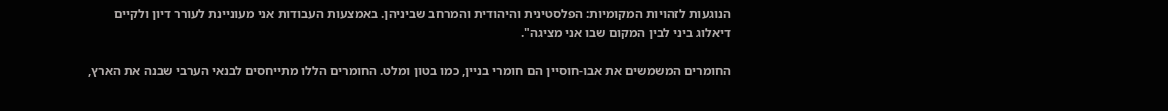הנוגעות לזהויות המקומיות: הפלסטינית והיהודית והמרחב שביניהן. באמצעות העבודות אני מעוניינת לעורר דיון ולקיים דיאלוג ביני לבין המקום שבו אני מציגה".

החומרים המשמשים את אבו-חוסיין הם חומרי בניין, כמו בטון ומלט. החומרים הללו מתייחסים לבנאי הערבי שבנה את הארץ,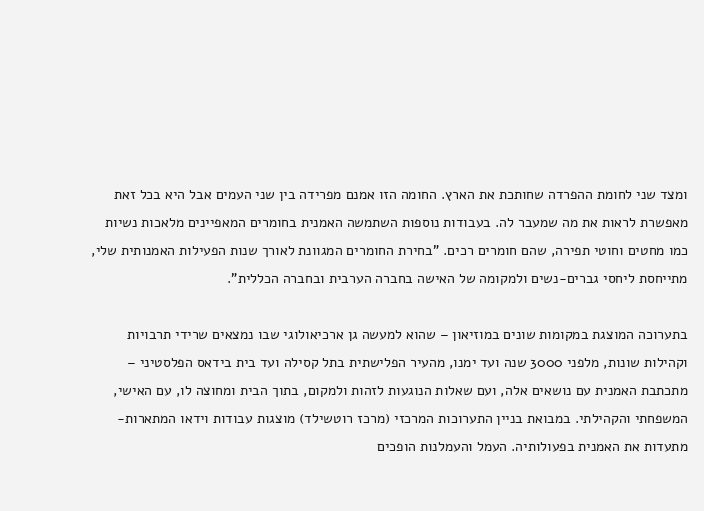ומצד שני לחומת ההפרדה שחותכת את הארץ. החומה הזו אמנם מפרידה בין שני העמים אבל היא בכל זאת מאפשרת לראות את מה שמעבר לה. בעבודות נוספות השתמשה האמנית בחומרים המאפיינים מלאכות נשיות כמו מחטים וחוטי תפירה, שהם חומרים רכים. "בחירת החומרים המגוונת לאורך שנות הפעילות האמנותית שלי, מתייחסת ליחסי גברים-נשים ולמקומה של האישה בחברה הערבית ובחברה הכללית".

בתערוכה המוצגת במקומות שונים במוזיאון – שהוא למעשה גן ארכיאולוגי שבו נמצאים שרידי תרבויות וקהילות שונות, מלפני 3000 שנה ועד ימנו, מהעיר הפלישתית בתל קסילה ועד בית בידאס הפלסטיני – מתכתבת האמנית עם נושאים אלה, ועם שאלות הנוגעות לזהות ולמקום, בתוך הבית ומחוצה לו, עם האישי, המשפחתי והקהילתי. במבואת בניין התערוכות המרכזי (מרכז רוטשילד) מוצגות עבודות וידאו המתארות-מתעדות את האמנית בפעולותיה. העמל והעמלנות הופכים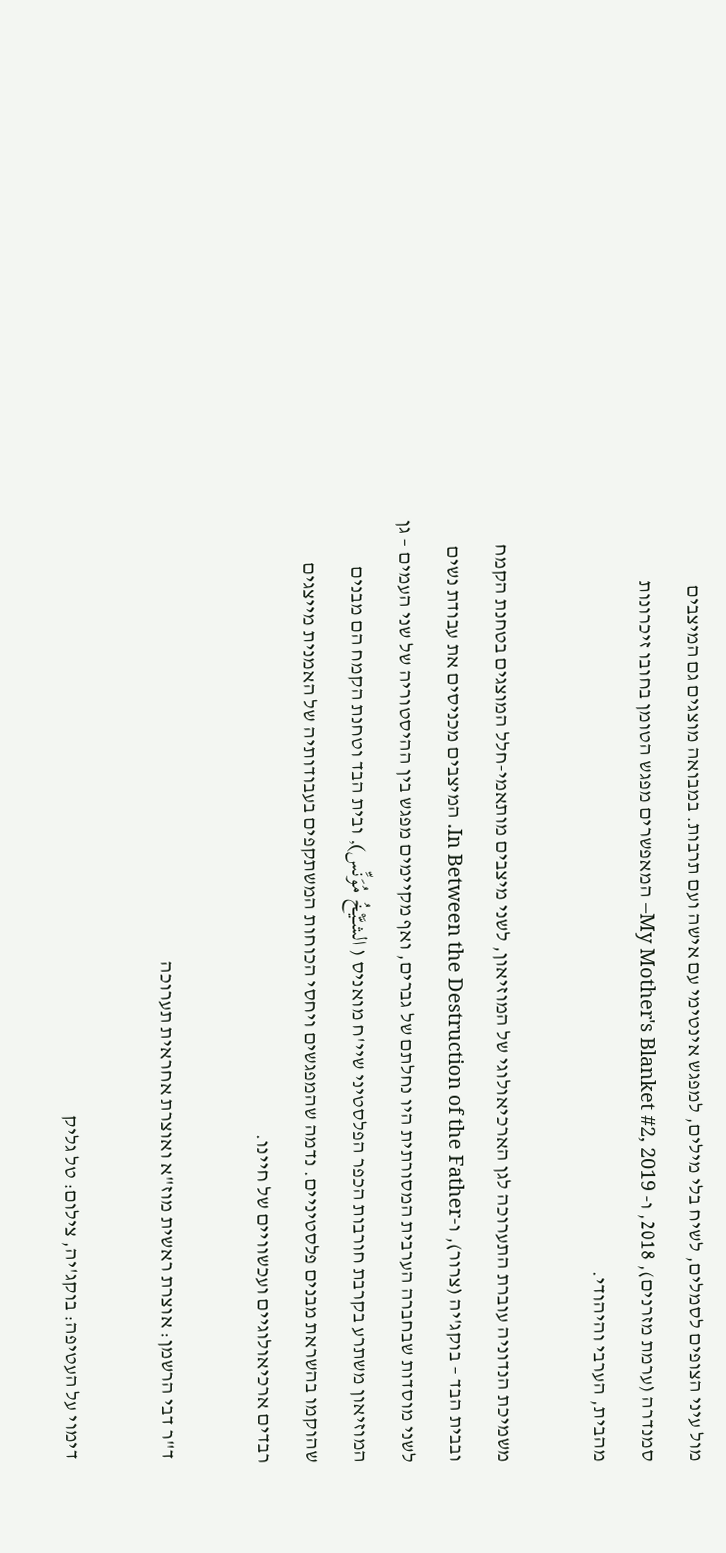מול עיני הצופים לסמלים, לשיח בלי מילים, למפגש אינטימי עם אישה ועם תרבות. במבואה מוצגים גם המיצבים סמנדרה (ערמת מזרנים), 2018, ו- My Mother's Blanket #2, 2019– המאפשרים מפגש הטומן בחובו זיכרונות מהבית, הערבי והיהודי.

משמיכת הנדוניה עוברת התערוכה לגן הארכיאולוגי של המוזיאון, לשני מיצבים מותאמי-חלל המוצגים בטחנת הקמח ובבית הבד – בוקג'יה (צרור), ו-In Between the Destruction of the Father. המיצבים מכניסים את עבודת נשים לשני מוסדות שבחברה הערבית המסורתית היו נחלתם של גברים, ואף מקיימים מפגש בין ההיסטוריה של שני העמים – גן המוזיאון משתרע בקרבת חורבות הכפר הפלסטיני שיי'ח מואניס ( الشـَّيْخُ مُوَنِّس), ובית הבד וטחנת הקמח הם מבנים שהוקמו בהשראת מבנים פלסטיניים. נדמה שהמפגשים ויחסי הכוחות המשתקפים בעבודותיה של האמנית מייצגים רבדים ארכיאולוגיים ועכשוויים של חיינו.

 ד"ר דבי הרשמן: אוצרת ראשית מוז"א ואוצרת אחראית תערוכה

 דימוי על העטיפה: בוקג'יה, צילום: טל גליק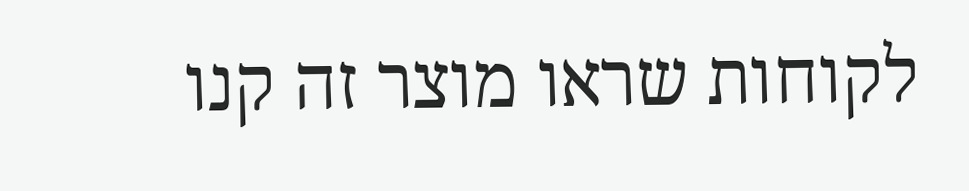לקוחות שראו מוצר זה קנו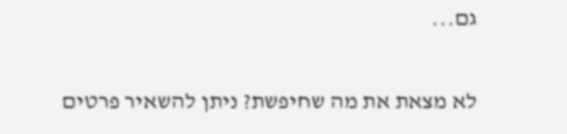גם...

לא מצאת את מה שחיפשת? ניתן להשאיר פרטים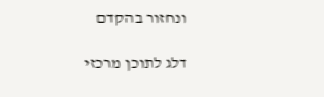ונחזור בהקדם

דלג לתוכן מרכזי